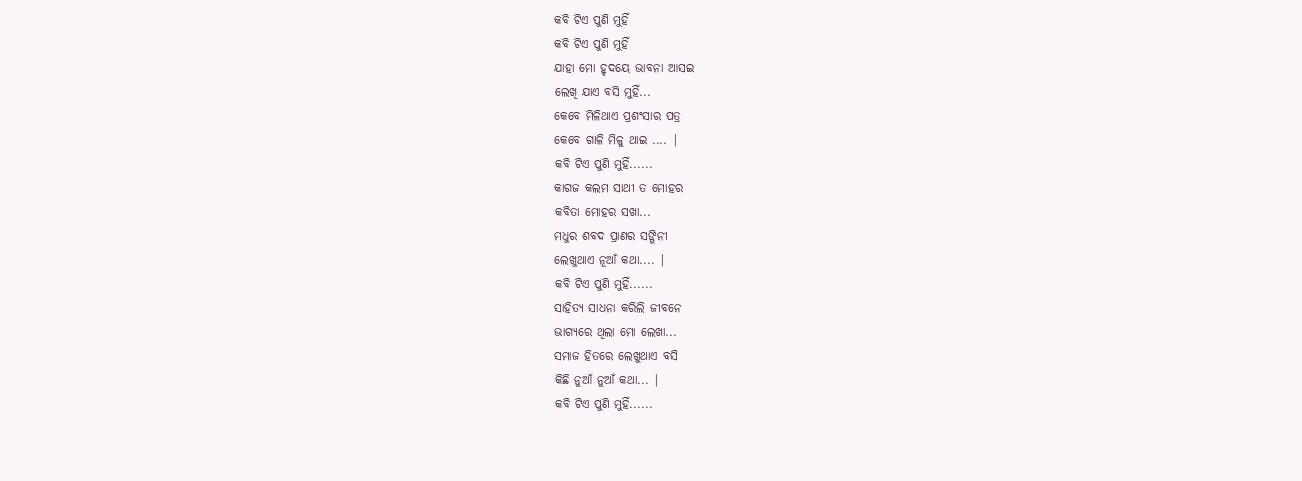କବି ଟିଏ ପୁଣି ମୁହିଁ
କବି ଟିଏ ପୁଣି ମୁହିଁ
ଯାହା ମୋ ହୃଦୟେ ଭାବନା ଆସଇ
ଲେଖି ଯାଏ ବସି ମୁହିଁ...
କେବେ ମିଳିଥାଏ ପ୍ରଶଂସାର ପତ୍ର
କେବେ ଗାଳି ମିଳୁ ଥାଇ .... |
କବି ଟିଏ ପୁଣି ମୁହିଁ......
କାଗଜ କଲମ ସାଥୀ ତ ମୋହର
କବିତା ମୋହର ସଖା...
ମଧୁର ଶବଦ ପ୍ରାଣର ସଙ୍ଗିନୀ
ଲେଖୁଥାଏ ନୂଆଁ କଥା.... |
କବି ଟିଏ ପୁଣି ମୁହିଁ......
ସାହିତ୍ୟ ସାଧନା କରିଲି ଜୀବନେ
ଭାଗ୍ୟରେ ଥିଲା ମୋ ଲେଖା...
ସମାଜ ହିତରେ ଲେଖୁଥାଏ ବସି
କିଛି ନୁଆଁ ନୁଆଁ କଥା... |
କବି ଟିଏ ପୁଣି ମୁହିଁ......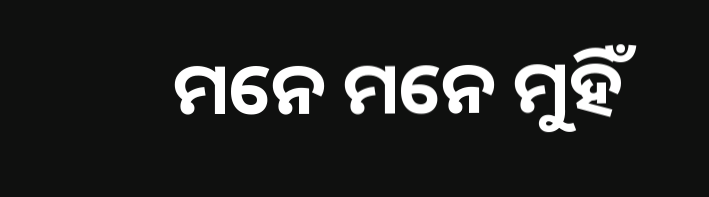ମନେ ମନେ ମୁହିଁ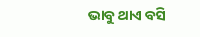ଭାବୁ ଥାଏ ବସି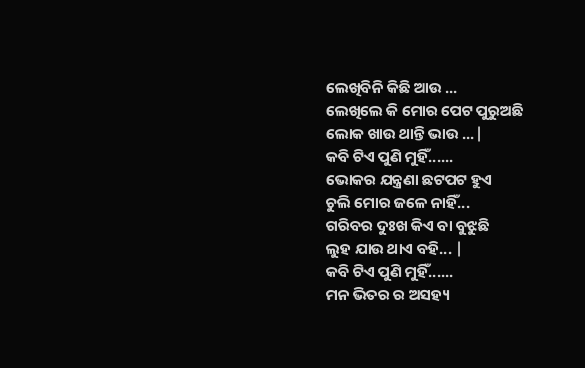ଲେଖିବିନି କିଛି ଆଉ ...
ଲେଖିଲେ କି ମୋର ପେଟ ପୁରୁଅଛି
ଲୋକ ଖାଉ ଥାନ୍ତି ଭାଉ ...|
କବି ଟିଏ ପୁଣି ମୁହିଁ......
ଭୋକର ଯନ୍ତ୍ରଣା ଛଟପଟ ହୁଏ
ଚୁଲି ମୋର ଜଳେ ନାହିଁ...
ଗରିବର ଦୁଃଖ କିଏ ବା ବୁଝୁଛି
ଲୁହ ଯାଉ ଥାଏ ବହି... |
କବି ଟିଏ ପୁଣି ମୁହିଁ......
ମନ ଭିତର ର ଅସହ୍ୟ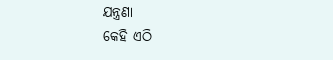ଯନ୍ତ୍ରଣା
କେହି ଏଠି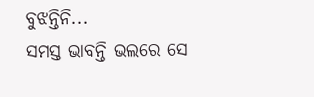ବୁଝନ୍ତିନି...
ସମସ୍ତ ଭାବନ୍ତି ଭଲରେ ସେ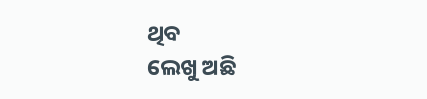ଥିବ
ଲେଖୁ ଅଛି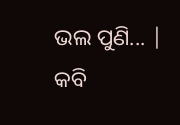ଭଲ ପୁଣି... |
କବି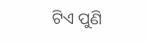ଟିଏ ପୁଣି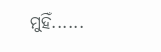ମୁହିଁ......